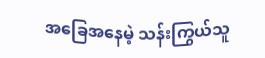အခြေအနေမဲ့ သန်းကြွယ်သူ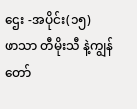ဌေး -အပိုင်း(၁၅)
ဖာသာ တီမိုးသီ နဲ့ကျွန်တော်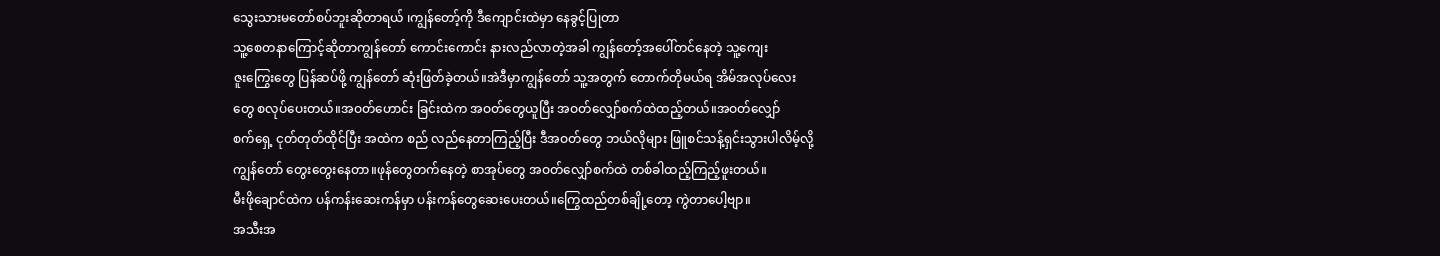သွေးသားမတော်စပ်ဘူးဆိုတာရယ် ၊ကျွန်တော့်ကို ဒီကျောင်းထဲမှာ နေခွင့်ပြုတာ
သူ့စေတနာကြောင့်ဆိုတာကျွန်တော် ကောင်းကောင်း နားလည်လာတဲ့အခါ ကျွန်တော့်အပေါ်တင်နေတဲ့ သူ့ကျေး
ဇူးကြွေးတွေ ပြန်ဆပ်ဖို့ ကျွန်တော် ဆုံးဖြတ်ခဲ့တယ်။အဲဒီမှာကျွန်တော် သူ့အတွက် တောက်တိုမယ်ရ အိမ်အလုပ်လေး
တွေ စလုပ်ပေးတယ်။အဝတ်ဟောင်း ခြင်းထဲက အဝတ်တွေယူပြီး အဝတ်လျှော်စက်ထဲထည့်တယ်။အဝတ်လျှော်
စက်ရှေ့ ငုတ်တုတ်ထိုင်ပြီး အထဲက စည် လည်နေတာကြည့်ပြီး ဒီအဝတ်တွေ ဘယ်လိုများ ဖြူစင်သန့်ရှင်းသွားပါလိမ့်လို့
ကျွန်တော် တွေးတွေးနေတာ။ဖုန်တွေတက်နေတဲ့ စာအုပ်တွေ အဝတ်လျှော်စက်ထဲ တစ်ခါထည့်ကြည့်ဖူးတယ်။
မီးဖိုချောင်ထဲက ပန်ကန်းဆေးကန်မှာ ပန်းကန်တွေဆေးပေးတယ်။ကြွေထည်တစ်ချို့တော့ ကွဲတာပေါ့ဗျာ။
အသီးအ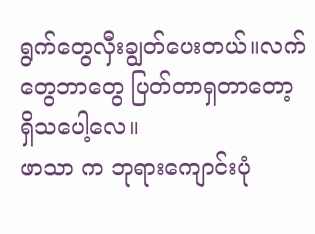ရွက်တွေလှီးချွတ်ပေးတယ်။လက်တွေဘာတွေ ပြတ်တာရှတာတော့ရှိသပေါ့လေ။
ဖာသာ က ဘုရားကျောင်းပုံ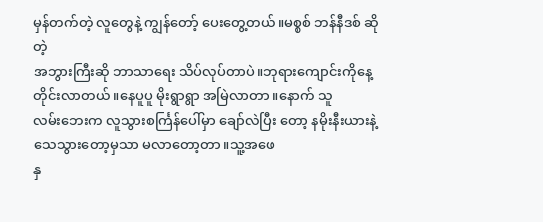မှန်တက်တဲ့ လူတွေနဲ့ ကျွန်တော့် ပေးတွေ့တယ်။မစ္စစ် ဘန်နီဒစ် ဆိုတဲ့
အဘွားကြီးဆို ဘာသာရေး သိပ်လုပ်တာပဲ။ဘုရားကျောင်းကိုနေ့တိုင်းလာတယ်။နေပူပူ မိုးရွာရွာ အမြဲလာတာ။နောက် သူ
လမ်းဘေးက လူသွားစင်္ကြန်ပေါ်မှာ ချော်လဲပြီး တော့ နမိုးနီးယားနဲ့သေသွားတော့မှသာ မလာတော့တာ။သူ့အဖေ
နှ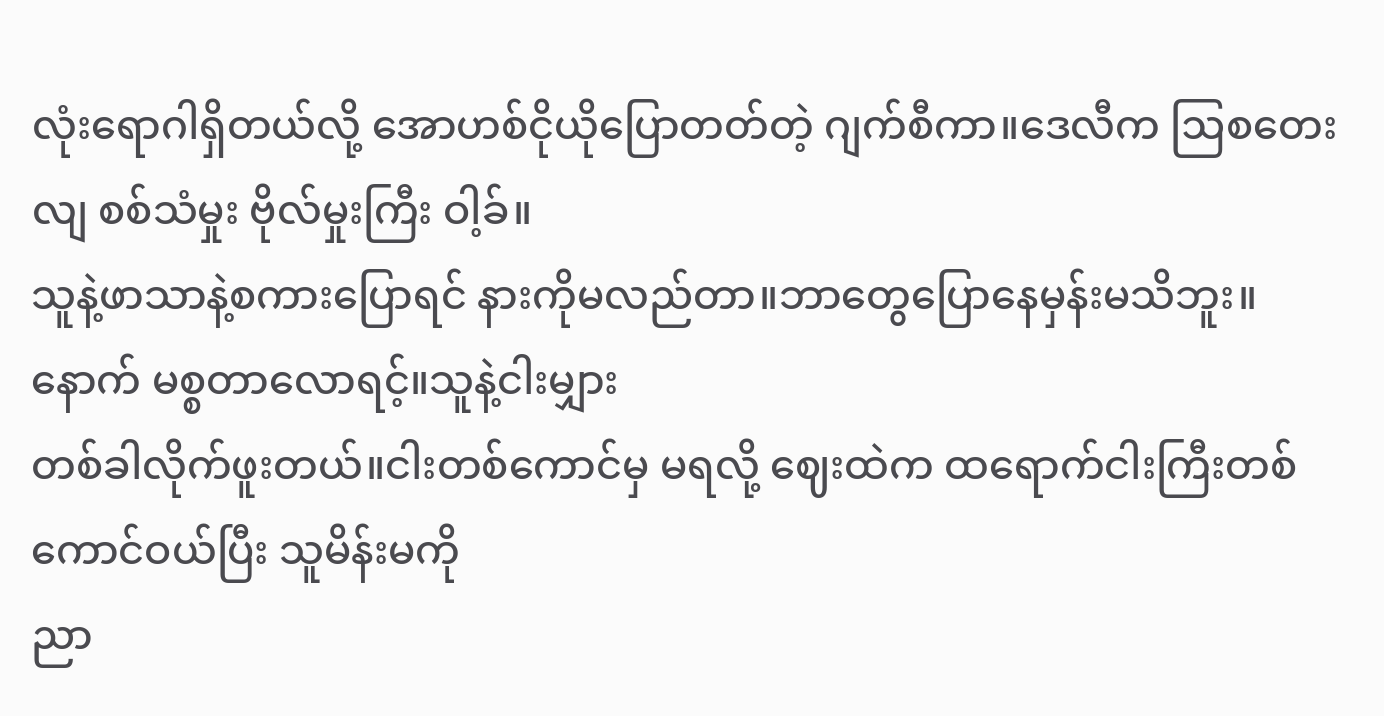လုံးရောဂါရှိတယ်လို့ အောဟစ်ငိုယိုပြောတတ်တဲ့ ဂျက်စီကာ။ဒေလီက ဩစတေးလျ စစ်သံမှုး ဗိုလ်မှုးကြီး ဝါ့ခ်။
သူနဲ့ဖာသာနဲ့စကားပြောရင် နားကိုမလည်တာ။ဘာတွေပြောနေမှန်းမသိဘူး။နောက် မစ္စတာလောရင့်။သူနဲ့ငါးမျှား
တစ်ခါလိုက်ဖူးတယ်။ငါးတစ်ကောင်မှ မရလို့ ဈေးထဲက ထရောက်ငါးကြီးတစ်ကောင်ဝယ်ပြီး သူမိန်းမကို
ညာ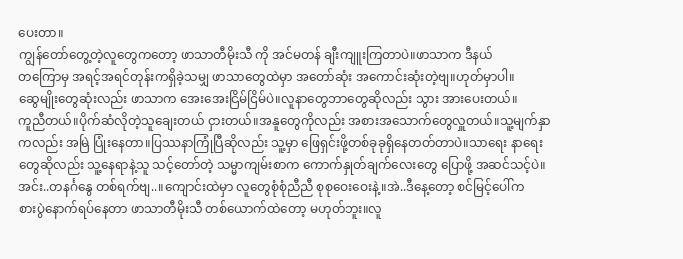ပေးတာ။
ကျွန်တော်တွေ့တဲ့လူတွေကတော့ ဖာသာတီမိုးသီ ကို အင်မတန် ချီးကျူးကြတာပဲ။ဖာသာက ဒီနယ်
တကြောမှ အရင့်အရင်တုန်းကရှိခဲ့သမျှ ဖာသာတွေထဲမှာ အတော်ဆုံး အကောင်းဆုံးတဲ့ဗျ။ဟုတ်မှာပါ။
ဆွေမျိုးတွေဆုံးလည်း ဖာသာက အေးအေးငြိမ်ငြိမ်ပဲ။လူနာတွေဘာတွေဆိုလည်း သွား အားပေးတယ်။
ကူညီတယ်။ပိုက်ဆံလိုတဲ့သူချေးတယ် ငှားတယ်။အနူတွေကိုလည်း အစားအသောက်တွေလှူတယ်။သူ့မျက်နှာ
ကလည်း အမြဲ ပြုံးနေတာ။ပြဿနာကြုံပြီဆိုလည်း သူ့မှာ ဖြေရှင်းဖို့တစ်ခုခုရှိနေတတ်တာပဲ။သာရေး နာရေး
တွေဆိုလည်း သူ့နေရာနဲ့သူ သင့်တော်တဲ့ သမ္မာကျမ်းစာက ကောက်နှုတ်ချက်လေးတွေ ပြောဖို့ အဆင်သင့်ပဲ။
အင်း..တနင်္ဂနွေ တစ်ရက်ဗျ..။ကျောင်းထဲမှာ လူတွေစုံစုံညီညီ စုစုဝေးဝေးနဲ့။အဲ..ဒီနေ့တော့ စင်မြင့်ပေါ်က
စားပွဲနောက်ရပ်နေတာ ဖာသာတီမိုးသီ တစ်ယောက်ထဲတော့ မဟုတ်ဘူး။လူ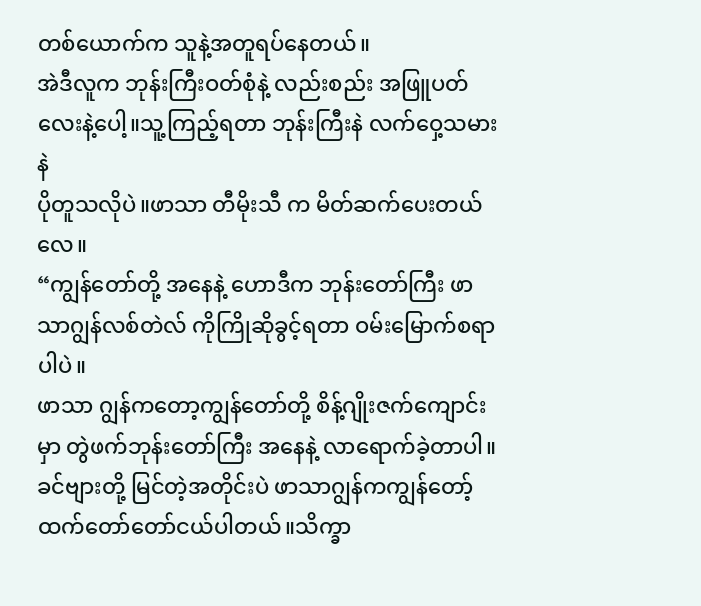တစ်ယောက်က သူနဲ့အတူရပ်နေတယ်။
အဲဒီလူက ဘုန်းကြီးဝတ်စုံနဲ့ လည်းစည်း အဖြူပတ်လေးနဲ့ပေါ့။သူ့ကြည့်ရတာ ဘုန်းကြီးနဲ လက်ဝှေ့သမားနဲ
ပိုတူသလိုပဲ။ဖာသာ တီမိုးသီ က မိတ်ဆက်ပေးတယ်လေ။
“ကျွန်တော်တို့ အနေနဲ့ ဟောဒီက ဘုန်းတော်ကြီး ဖာသာဂျွန်လစ်တဲလ် ကိုကြိုဆိုခွင့်ရတာ ဝမ်းမြောက်စရာပါပဲ။
ဖာသာ ဂျွန်ကတော့ကျွန်တော်တို့ စိန့်ဂျိုးဇက်ကျောင်းမှာ တွဲဖက်ဘုန်းတော်ကြီး အနေနဲ့ လာရောက်ခဲ့တာပါ။
ခင်ဗျားတို့ မြင်တဲ့အတိုင်းပဲ ဖာသာဂျွန်ကကျွန်တော့်ထက်တော်တော်ငယ်ပါတယ်။သိက္ခာ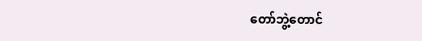တော်ဘွဲ့တောင်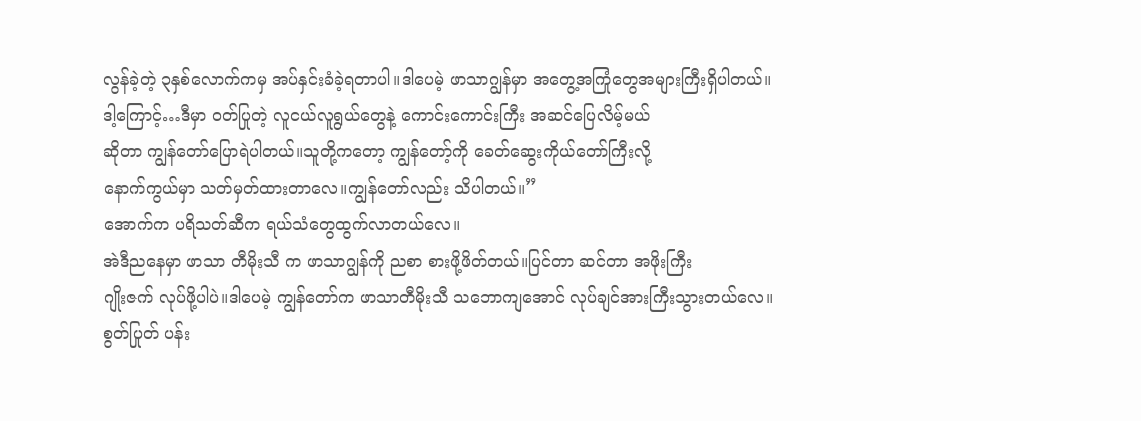လွန်ခဲ့တဲ့ ၃နှစ်လောက်ကမှ အပ်နှင်းခံခဲ့ရတာပါ။ဒါပေမဲ့ ဖာသာဂျွန်မှာ အတွေ့အကြုံတွေအများကြီးရှိပါတယ်။
ဒါ့ကြောင့်…ဒီမှာ ဝတ်ပြုတဲ့ လူငယ်လူရွယ်တွေနဲ့ ကောင်းကောင်းကြီး အဆင်ပြေလိမ့်မယ်
ဆိုတာ ကျွန်တော်ပြောရဲပါတယ်။သူတို့ကတော့ ကျွန်တော့်ကို ခေတ်ဆွေးကိုယ်တော်ကြီးလို့
နောက်ကွယ်မှာ သတ်မှတ်ထားတာလေ။ကျွန်တော်လည်း သိပါတယ်။”
အောက်က ပရိသတ်ဆီက ရယ်သံတွေထွက်လာတယ်လေ။
အဲဒီညနေမှာ ဖာသာ တီမိုးသီ က ဖာသာဂျွန်ကို ညစာ စားဖို့ဖိတ်တယ်။ပြင်တာ ဆင်တာ အဖိုးကြီး
ဂျိုးဇက် လုပ်ဖို့ပါပဲ။ဒါပေမဲ့ ကျွန်တော်က ဖာသာတီမိုးသီ သဘောကျအောင် လုပ်ချင်အားကြီးသွားတယ်လေ။
စွတ်ပြုတ် ပန်း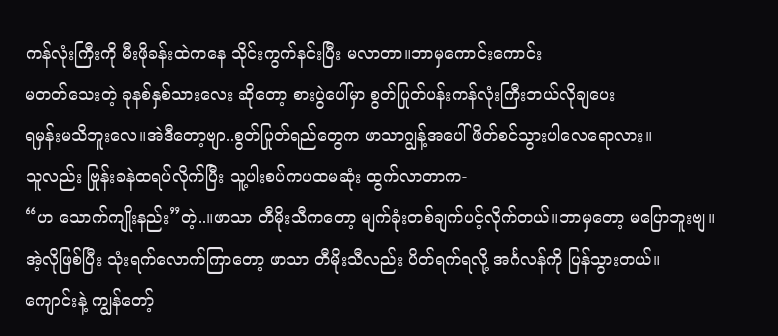ကန်လုံးကြီးကို မီးဖိုခန်းထဲကနေ သိုင်းကွက်နင်းပြီး မလာတာ။ဘာမှကောင်းကောင်း
မတတ်သေးတဲ့ ခုနစ်နှစ်သားလေး ဆိုတော့ စားပွဲပေါ်မှာ စွတ်ပြုတ်ပန်းကန်လုံးကြီးဘယ်လိုချပေး
ရမှန်းမသိဘူးလေ။အဲဒီတော့ဗျာ..စွတ်ပြုတ်ရည်တွေက ဖာသာဂျွန့်အပေါ် ဖိတ်စင်သွားပါလေရောလား။
သူလည်း ဗြုန်းခနဲထရပ်လိုက်ပြီး သူ့ပါးစပ်ကပထမဆုံး ထွက်လာတာက-
“ဟ သောက်ကျိုးနည်း”တဲ့..။ဖာသာ တီမိုးသီကတော့ မျက်ခုံးတစ်ချက်ပင့်လိုက်တယ်။ဘာမှတော့ မပြောဘူးဗျ။
အဲ့လိုဖြစ်ပြီး သုံးရက်လောက်ကြာတော့ ဖာသာ တီမိုးသီလည်း ပိတ်ရက်ရလို့ အင်္ဂလန်ကို ပြန်သွားတယ်။
ကျောင်းနဲ့ ကျွန်တော့်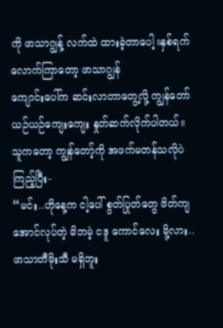ကို ဖာသာဂျွန့် လက်ထဲ ထားခဲ့တာပေါ့။နှစ်ရက်လောက်ကြာတော့ ဖာသာဂျွန်
ကျောင်းပေါ်က ဆင်းလာတာတွေ့လို့ ကျွန်တော် ယဉ်ယဉ်ကျေးကျေး နှုတ်ဆက်လိုက်ပါတယ်။
သူကတော့ ကျွန်တော့်ကို အဖက်မတန်သလိုပဲ ကြည့်ပြီး-
“မင်း..ဟိုနေ့က ငါ့ပေါ် စွတ်ပြုတ်တွေ ဖိတ်ကျအောင်လုပ်တဲ့ မိဘမဲ့ ငဒူ ကောင်လေး မို့လား..
ဖာသာတီမိုးသီ မရှိဘူး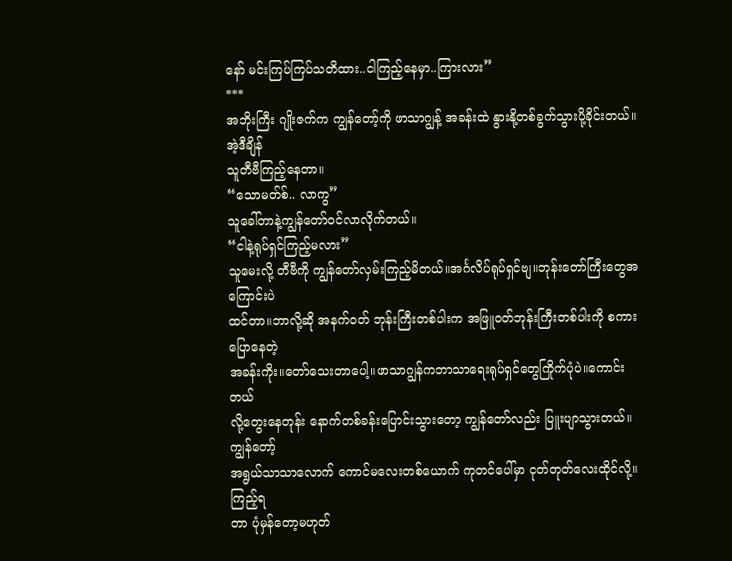နော် မင်းကြပ်ကြပ်သတိထား..ငါကြည့်နေမှာ..ကြားလား”
***
အဘိုးကြီး ဂျိုးဇက်က ကျွန်တော့်ကို ဖာသာဂျွန့် အခန်းထဲ နွားနို့တစ်ခွက်သွားပို့ခိုင်းတယ်။အဲ့ဒီချိန်
သူတီဗီကြည့်နေတာ။
“သောမတ်စ်.. လာကွ”
သူခေါ်တာနဲ့ကျွန်တော်ဝင်လာလိုက်တယ်။
“ငါနဲ့ရုပ်ရှင်ကြည့်မလား”
သူမေးလို့ တီဗီကို ကျွန်တော်လှမ်းကြည့်မိတယ်။အင်္ဂလိပ်ရုပ်ရှင်ဗျ။ဘုန်းတော်ကြီးတွေအကြောင်းပဲ
ထင်တာ။ဘာလို့ဆို အနက်ဝတ် ဘုန်းကြီးတစ်ပါးက အဖြူဝတ်ဘုန်းကြီးတစ်ပါးကို စကားပြောနေတဲ့
အခန်းကိုး။တော်သေးတာပေါ့။ဖာသာဂျွန်ကဘာသာရေးရုပ်ရှင်တွေကြိုက်ပုံပဲ။ကောင်းတယ်
လို့တွေးနေတုန်း နောက်တစ်ခန်းပြောင်းသွားတော့ ကျွန်တော်လည်း ပြူးပျာသွားတယ်။ကျွန်တော့်
အရွယ်သာသာလောက် ကောင်မလေးတစ်ယောက် ကုတင်ပေါ်မှာ ငုတ်တုတ်လေးထိုင်လို့။ကြည့်ရ
တာ ပုံမှန်တော့မဟုတ်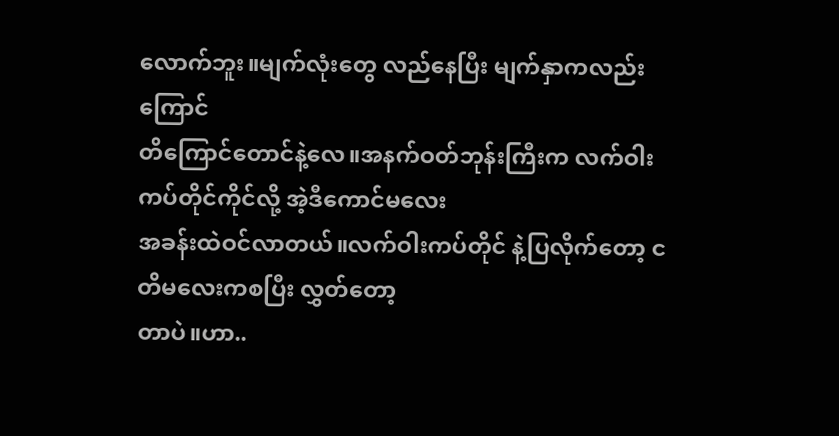လောက်ဘူး။မျက်လုံးတွေ လည်နေပြီး မျက်နှာကလည်း ကြောင်
တိကြောင်တောင်နဲ့လေ။အနက်ဝတ်ဘုန်းကြီးက လက်ဝါးကပ်တိုင်ကိုင်လို့ အဲ့ဒီကောင်မလေး
အခန်းထဲဝင်လာတယ်။လက်ဝါးကပ်တိုင် နဲ့ပြလိုက်တော့ ငတိမလေးကစပြီး လွှတ်တော့
တာပဲ။ဟာ..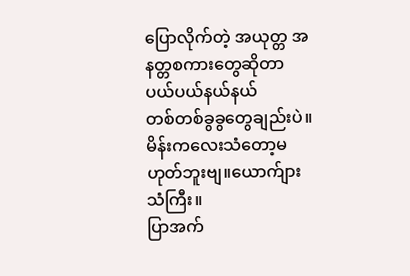ပြောလိုက်တဲ့ အယုတ္တ အနတ္တစကားတွေဆိုတာ ပယ်ပယ်နယ်နယ်
တစ်တစ်ခွခွတွေချည်းပဲ။မိန်းကလေးသံတော့မဟုတ်ဘူးဗျ။ယောက်ျားသံကြီး။
ပြာအက်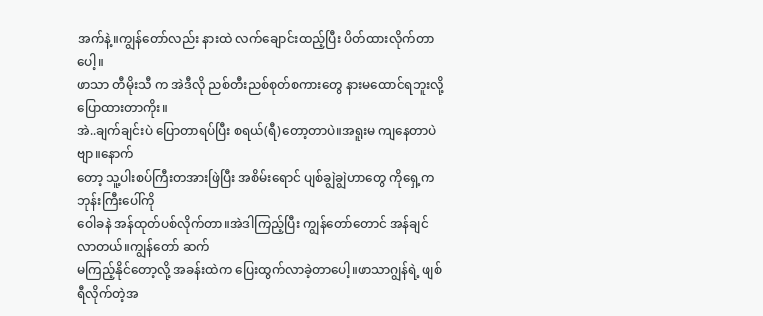အက်နဲ့။ကျွန်တော်လည်း နားထဲ လက်ချောင်းထည့်ပြီး ပိတ်ထားလိုက်တာပေါ့။
ဖာသာ တီမိုးသီ က အဲဒီလို ညစ်တီးညစ်စုတ်စကားတွေ နားမထောင်ရဘူးလို့ ပြောထားတာကိုး။
အဲ..ချက်ချင်းပဲ ပြောတာရပ်ပြီး စရယ်(ရီ)တော့တာပဲ။အရူးမ ကျနေတာပဲဗျာ။နောက်
တော့ သူ့ပါးစပ်ကြီးတအားဖြဲပြီး အစိမ်းရောင် ပျစ်ချွဲချွဲဟာတွေ ကိုရှေ့က ဘုန်းကြီးပေါ်ကို
ဝေါခနဲ အန်ထုတ်ပစ်လိုက်တာ။အဲဒါကြည့်ပြီး ကျွန်တော်တောင် အန်ချင်လာတယ်။ကျွန်တော် ဆက်
မကြည့်နိုင်တော့လို့ အခန်းထဲက ပြေးထွက်လာခဲ့တာပေါ့။ဖာသာဂျွန်ရဲ့ ဖျစ် ရီလိုက်တဲ့အ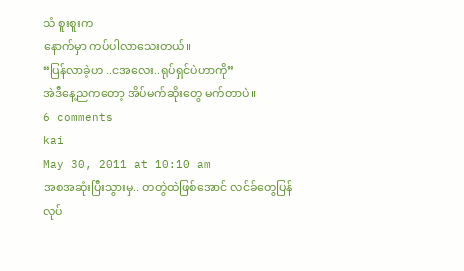သံ စူးစူးက
နောက်မှာ ကပ်ပါလာသေးတယ်။
“ပြန်လာခဲ့ဟ ..ငအလေး..ရုပ်ရှင်ပဲဟာကို”
အဲဒီနေ့ညကတော့ အိပ်မက်ဆိုးတွေ မက်တာပဲ။
6 comments
kai
May 30, 2011 at 10:10 am
အစအဆုံးပြီးသွားမှ.. တတွဲထဲဖြစ်အောင် လင်ခ်တွေပြန်လုပ်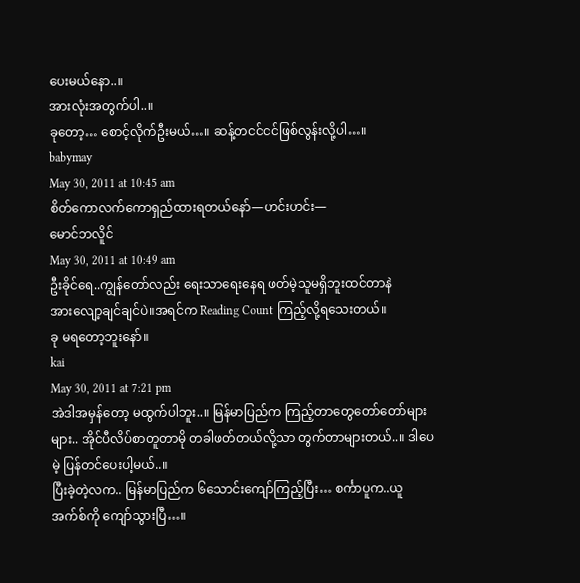ပေးမယ်နော..။
အားလုံးအတွက်ပါ..။
ခုတော့… စောင့်လိုက်ဦးမယ်…။ ဆန့်တငင်ငင်ဖြစ်လွန်းလို့ပါ…။
babymay
May 30, 2011 at 10:45 am
စိတ်ကောလက်ကောရှည်ထားရတယ်နော်—ဟင်းဟင်း—
မောင်ဘလိူင်
May 30, 2011 at 10:49 am
ဦးခိုင်ရေ..ကျွန်တော်လည်း ရေးသာရေးနေရ ဖတ်မဲ့သူမရှိဘူးထင်တာနဲ
အားလျော့ချင်ချင်ပဲ။အရင်က Reading Count ကြည့်လို့ရသေးတယ်။
ခု မရတော့ဘူးနော်။
kai
May 30, 2011 at 7:21 pm
အဲဒါအမှန်တော့ မထွက်ပါဘူး..။ မြန်မာပြည်က ကြည့်တာတွေတော်တော်များများ.. အိုင်ပီလိပ်စာတူတာမို တခါဖတ်တယ်လို့သာ တွက်တာများတယ်..။ ဒါပေမဲ့ ပြန်တင်ပေးပါ့မယ်..။
ပြီးခဲ့တဲ့လက.. မြန်မာပြည်က ၆သောင်းကျော်ကြည့်ပြီး… စင်္ကာပူက..ယူအက်စ်ကို ကျော်သွားပြီ…။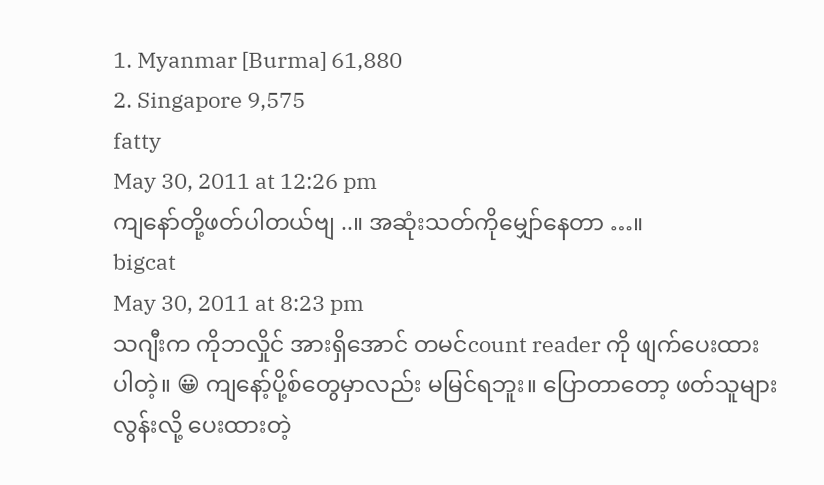1. Myanmar [Burma] 61,880
2. Singapore 9,575
fatty
May 30, 2011 at 12:26 pm
ကျနော်တို့ဖတ်ပါတယ်ဗျ ..။ အဆုံးသတ်ကိုမျှော်နေတာ …။
bigcat
May 30, 2011 at 8:23 pm
သဂျီးက ကိုဘလှိုင် အားရှိအောင် တမင်count reader ကို ဖျက်ပေးထားပါတဲ့။ 😀 ကျနော့်ပို့စ်တွေမှာလည်း မမြင်ရဘူး။ ပြောတာတော့ ဖတ်သူများလွန်းလို့ ပေးထားတဲ့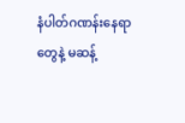နံပါတ်ဂဏန်းနေရာတွေနဲ့ မဆန့်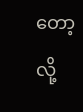တော့လို့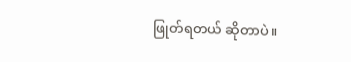ဖြုတ်ရတယ် ဆိုတာပဲ။